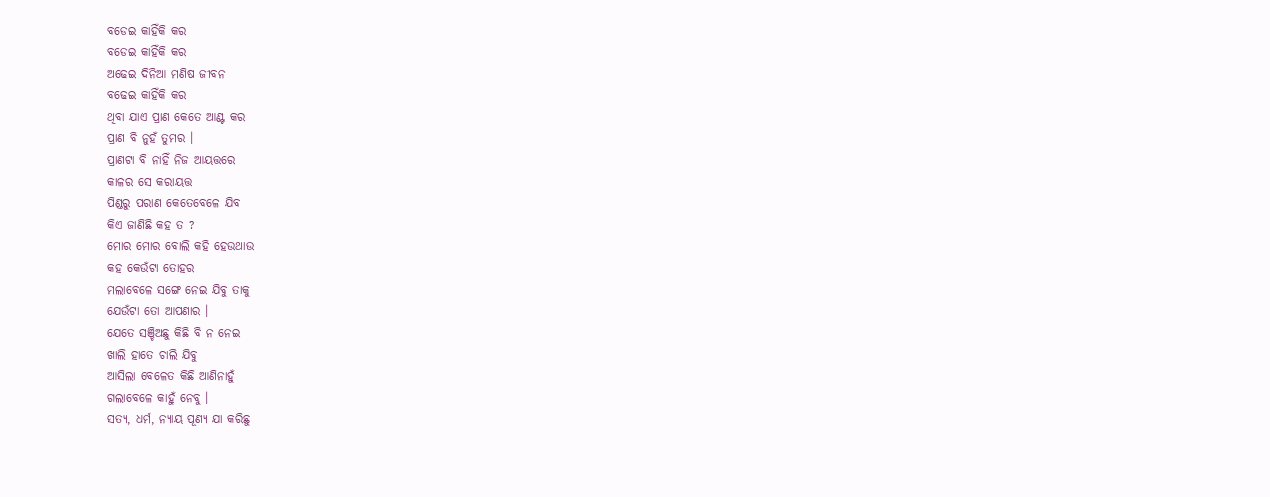ବଡେଇ କାହିଁକି କର
ବଡେଇ କାହିଁକି କର
ଅଢେଇ ଦିନିଆ ମଣିଷ ଜୀବନ
ବଢେଇ କାହିଁକି କର
ଥିବା ଯାଏ ପ୍ରାଣ କେତେ ଆଣ୍ଟ କର
ପ୍ରାଣ ବି ନୁହଁ ତୁମର ।
ପ୍ରାଣଟା ବି ନାହିଁ ନିଜ ଆୟତ୍ତରେ
କାଳର ସେ କରାୟତ୍ତ
ପିଣ୍ଡରୁ ପରାଣ କେତେବେଳେ ଯିବ
କିଏ ଜାଣିଛି କହ ତ ?
ମୋର ମୋର ବୋଲି କହି ହେଉଥାଉ
କହ କେଉଁଟା ତୋହର
ମଲାବେଳେ ସଙ୍ଗେ ନେଇ ଯିବୁ ତାକୁ
ଯେଉଁଟା ତୋ ଆପଣାର ।
ଯେତେ ସଞ୍ଚିଅଛୁ କିଛି ବି ନ ନେଇ
ଖାଲି ହାତେ ଚାଲି ଯିବୁ
ଆସିଲା ବେଳେତ କିଛି ଆଣିନାହୁଁ
ଗଲାବେଳେ କାହୁଁ ନେବୁ ।
ସତ୍ୟ, ଧର୍ମ, ନ୍ୟାୟ ପୂଣ୍ୟ ଯା କରିଛୁ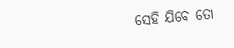ସେହି ଯିବେ ତୋ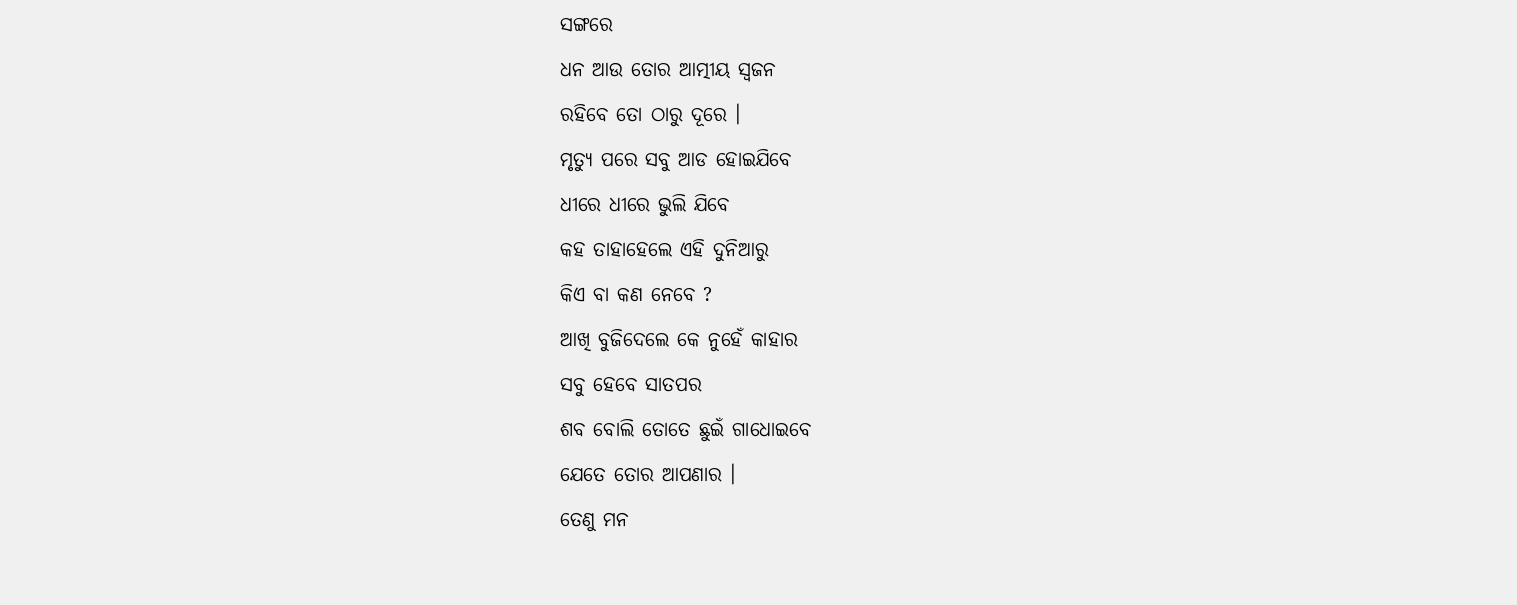ସଙ୍ଗରେ
ଧନ ଆଉ ତୋର ଆତ୍ମୀୟ ସ୍ଵଜନ
ରହିବେ ତୋ ଠାରୁ ଦୂରେ ।
ମୃତ୍ୟୁ ପରେ ସବୁ ଆଡ ହୋଇଯିବେ
ଧୀରେ ଧୀରେ ଭୁଲି ଯିବେ
କହ ତାହାହେଲେ ଏହି ଦୁନିଆରୁ
କିଏ ବା କଣ ନେବେ ?
ଆଖି ବୁଜିଦେଲେ କେ ନୁହେଁ କାହାର
ସବୁ ହେବେ ସାତପର
ଶବ ବୋଲି ତୋତେ ଛୁଇଁ ଗାଧୋଇବେ
ଯେତେ ତୋର ଆପଣାର ।
ତେଣୁ ମନ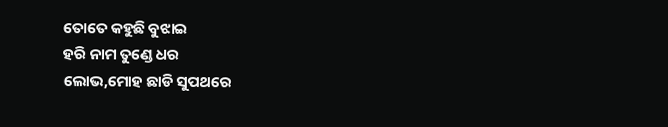ତୋତେ କହୁଛି ବୁଝାଇ
ହରି ନାମ ତୁଣ୍ଡେ ଧର
ଲୋଭ,ମୋହ ଛାଡି ସୁପଥରେ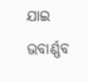ଯାଇ
ଭବାର୍ଣ୍ଣବ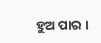ହୁଅ ପାର ।